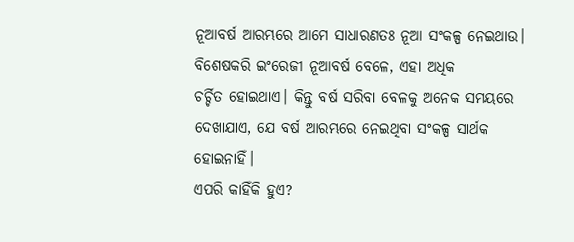ନୂଆବର୍ଷ ଆରମ୍ଭରେ ଆମେ ସାଧାରଣତଃ ନୂଆ ସଂକଳ୍ପ ନେଇଥାଉ। ବିଶେଷକରି ଇଂରେଜୀ ନୂଆବର୍ଷ ବେଳେ, ଏହା ଅଧିକ ଚର୍ଚ୍ଚିତ ‌ହୋଇଥାଏ। କିନ୍ତୁ ବର୍ଷ ସରିବା ବେଳକୁ ଅନେକ ସମୟରେ ଦେଖାଯାଏ, ଯେ ବର୍ଷ ଆରମ୍ଭରେ ନେଇଥିବା ସଂକଳ୍ପ ସାର୍ଥକ ହୋଇନାହିଁ।
ଏପରି କାହିଁକି ହୁଏ?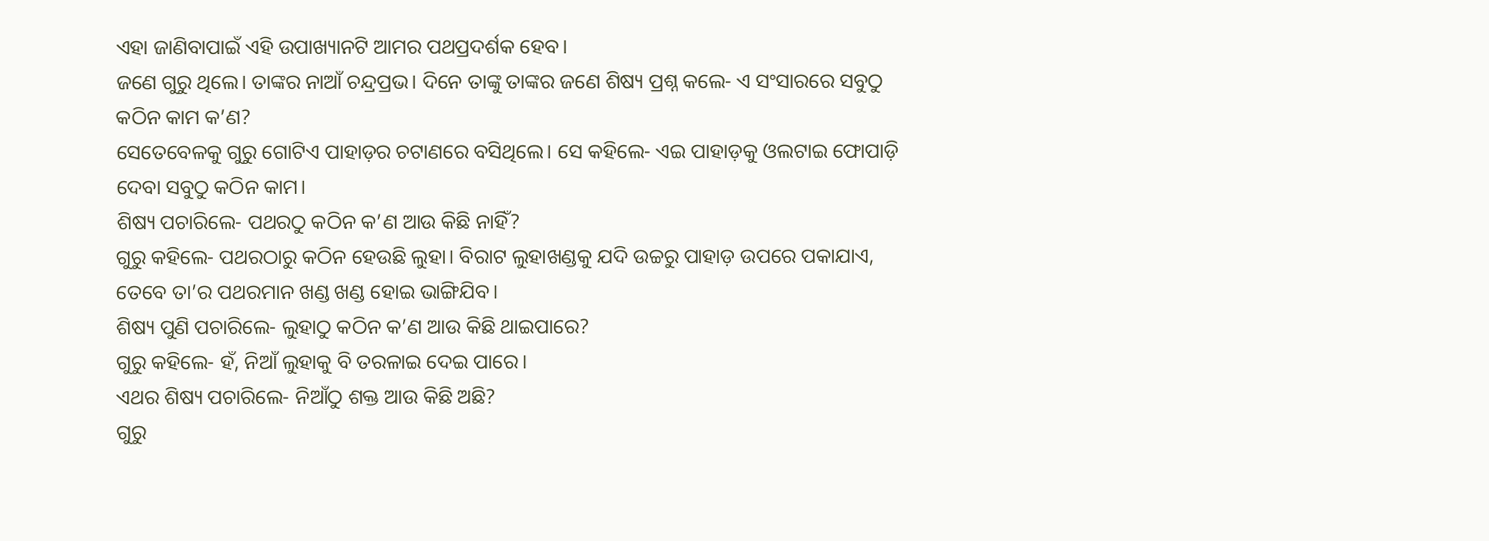ଏହା ଜାଣିବାପାଇଁ ଏହି ଉପାଖ୍ୟାନଟି ଆମର ପଥପ୍ରଦର୍ଶକ ହେବ।
ଜଣେ ଗୁରୁ ଥିଲେ। ତାଙ୍କର ନାଆଁ ଚନ୍ଦ୍ରପ୍ରଭ। ଦିନେ ତାଙ୍କୁ ତାଙ୍କର ଜଣେ ଶିଷ୍ୟ ପ୍ରଶ୍ନ କଲେ- ଏ ସଂସାରରେ ସବୁଠୁ କଠିନ କାମ କ’ଣ?
ସେତେବେଳକୁ ଗୁରୁ ଗୋଟିଏ ପାହାଡ଼ର ଚଟାଣରେ ବସିଥିଲେ। ସେ କହିଲେ- ଏଇ ପାହାଡ଼କୁ ଓଲଟାଇ ଫୋପାଡ଼ି ଦେବା ସବୁଠୁ କଠିନ କାମ।
ଶିଷ୍ୟ ପଚାରିଲେ- ପଥରଠୁ କଠିନ କ’ଣ ଆଉ କିଛି ନାହିଁ?
ଗୁରୁ କହିଲେ- ପଥରଠାରୁ କଠିନ ହେଉଛି ଲୁହା। ବିରାଟ ଲୁହାଖଣ୍ଡକୁ ଯଦି ଉଚ୍ଚରୁ ପାହାଡ଼ ଉପରେ ପକାଯାଏ, ତେବେ ତା’ର ପଥରମାନ ଖଣ୍ଡ ଖଣ୍ଡ ହୋଇ ଭାଙ୍ଗିଯିବ।
ଶିଷ୍ୟ ପୁଣି ପଚାରିଲେ- ଲୁହାଠୁ କଠିନ କ’ଣ ଆଉ କିଛି ଥାଇପାରେ?
ଗୁରୁ କହିଲେ- ହଁ, ନିଆଁ ଲୁହାକୁ ବି ତରଳାଇ ଦେଇ ପାରେ।
ଏଥର ଶିଷ୍ୟ ପଚାରିଲେ- ନିଆଁଠୁ ଶକ୍ତ ଆଉ କିଛି ଅଛି?
ଗୁରୁ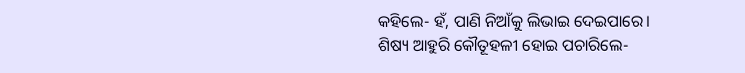କହିଲେ- ହଁ, ପାଣି ନିଆଁକୁ ଲିଭାଇ ଦେଇପାରେ।
ଶିଷ୍ୟ ଆହୁରି କୌତୂହଳୀ ହୋଇ ପଚାରିଲେ-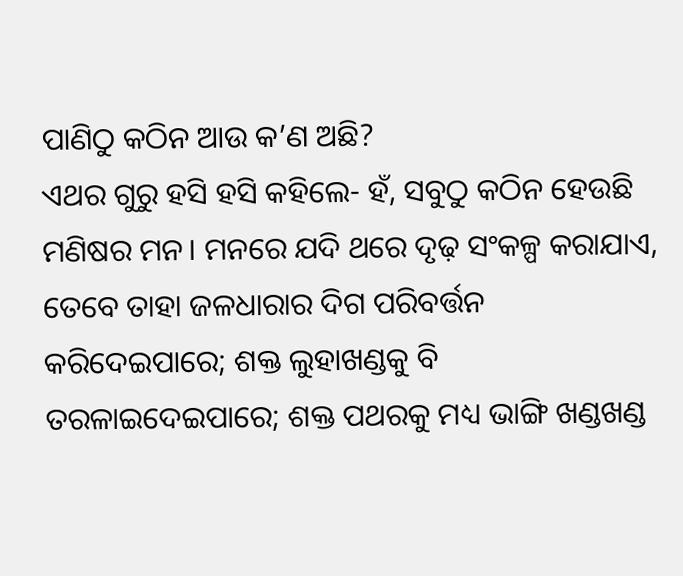ପାଣିଠୁ କଠିନ ଆଉ କ’ଣ ଅଛି?
ଏଥର ଗୁରୁ ହସି ହସି କହିଲେ- ହଁ, ସବୁଠୁ କଠିନ ହେଉଛି ମଣିଷର ମନ। ମନରେ ଯଦି ଥରେ ଦୃଢ଼ ସଂକଳ୍ପ କରାଯାଏ, ତେବେ ତାହା ଜଳଧାରାର ଦିଗ ପରିବର୍ତ୍ତନ କରିଦେଇପାରେ; ଶକ୍ତ ଲୁହାଖଣ୍ଡକୁ ବି ତରଳାଇଦେଇପାରେ; ଶକ୍ତ ପଥରକୁ ମଧ୍ୟ ଭାଙ୍ଗି ଖଣ୍ଡଖଣ୍ଡ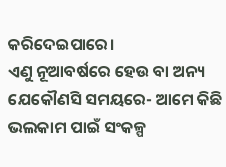କରିଦେଇପାରେ।
ଏଣୁ ନୂଆବର୍ଷରେ ହେଉ ବା ‌ଅନ୍ୟ ଯେକୌଣସି ସମୟରେ- ଆମେ କିଛି ଭଲକାମ ପାଇଁ ସଂକଳ୍ପ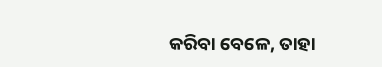କରିବା ବେଳେ, ତାହା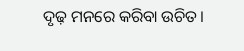ଦୃଢ଼ ମନରେ କରିବା ଉଚିତ।